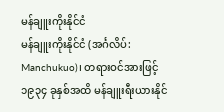မန်ချူးကိုးနိုင်ငံ
မန်ချူးကိုးနိုင်ငံ (အင်္ဂလိပ်: Manchukuo)၊ တရားဝင်အားဖြင့် ၁၉၃၄ ခုနှစ်အထိ မန်ချူးရီးယားနိုင်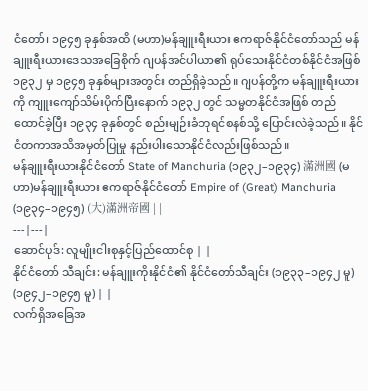ငံတော်၊ ၁၉၄၅ ခုနှစ်အထိ (မဟာ)မန်ချူးရီးယား ဧကရာဇ်နိုင်ငံတော်သည် မန်ချူးရီးယားဒေသအခြေစိုက် ဂျပန်အင်ပါယာ၏ ရုပ်သေးနိုင်ငံတစ်နိုင်ငံအဖြစ် ၁၉၃၂ မှ ၁၉၄၅ ခုနှစ်များအတွင်း တည်ရှိခဲ့သည်။ ဂျပန်တို့က မန်ချူးရီးယားကို ကျူးကျော်သိမ်းပိုက်ပြီးနောက် ၁၉၃၂ တွင် သမ္မတနိုင်ငံအဖြစ် တည်ထောင်ခဲ့ပြီး ၁၉၃၄ ခုနှစ်တွင် စည်းမျဉ်းခံဘုရင်စနစ်သို့ ပြောင်းလဲခဲ့သည်။ နိုင်ငံတကာအသိအမှတ်ပြုမှု နည်းပါးသောနိုင်ငံလည်းဖြစ်သည်။
မန်ချူးရီးယားနိုင်ငံတော် State of Manchuria (၁၉၃၂–၁၉၃၄) 滿洲國 (မဟာ)မန်ချူးရီးယား ဧကရာဇ်နိုင်ငံတော် Empire of (Great) Manchuria (၁၉၃၄–၁၉၄၅) (大)滿洲帝國 | |
---|---|
ဆောင်ပုဒ်: လူမျိုးငါးစုနှင့်ပြည်ထောင်စု | |
နိုင်ငံတော် သီချင်း: မန်ချူးကိုးနိုင်ငံ၏ နိုင်ငံတော်သီချင်း (၁၉၃၃–၁၉၄၂ မူ) (၁၉၄၂–၁၉၄၅ မူ) | |
လက်ရှိအခြေအ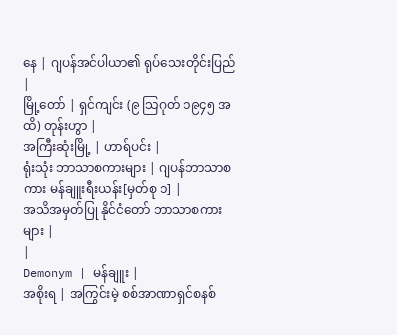နေ | ဂျပန်အင်ပါယာ၏ ရုပ်သေးတိုင်းပြည် |
မြို့တော် | ရှင်ကျင်း (၉ သြဂုတ် ၁၉၄၅ အထိ) တုန်းဟွာ |
အကြီးဆုံးမြို့ | ဟာရ်ပင်း |
ရုံးသုံး ဘာသာစကားများ | ဂျပန်ဘာသာစကား မန်ချူးရီးယန်း[မှတ်စု ၁] |
အသိအမှတ်ပြု နိုင်ငံတော် ဘာသာစကားများ |
|
Demonym | မန်ချူး |
အစိုးရ | အကြွင်းမဲ့ စစ်အာဏာရှင်စနစ်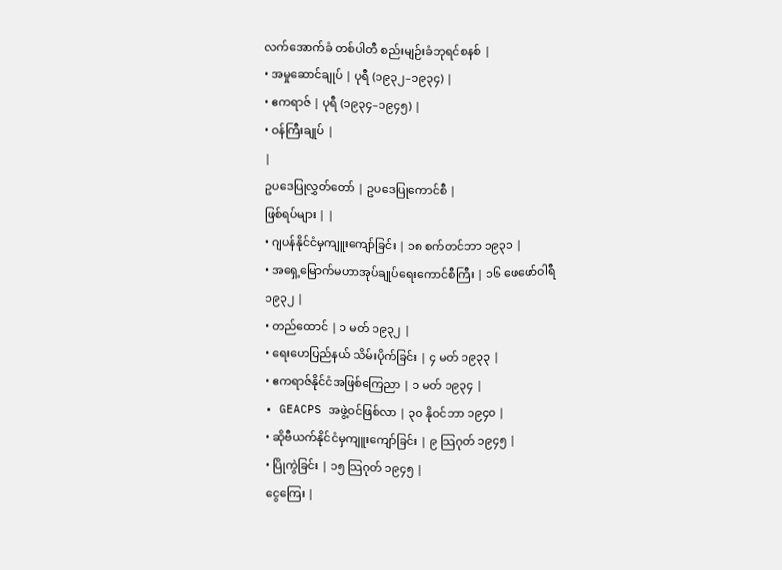လက်အောက်ခံ တစ်ပါတီ စည်းမျဉ်းခံဘုရင်စနစ် |
• အမှုဆောင်ချုပ် | ပုရီ (၁၉၃၂–၁၉၃၄) |
• ဧကရာဇ် | ပုရီ (၁၉၃၄–၁၉၄၅) |
• ဝန်ကြီးချုပ် |
|
ဥပဒေပြုလွှတ်တော် | ဥပဒေပြုကောင်စီ |
ဖြစ်ရပ်များ | |
• ဂျပန်နိုင်ငံမှကျူးကျော်ခြင်း | ၁၈ စက်တင်ဘာ ၁၉၃၁ |
• အရှေ့မြောက်မဟာအုပ်ချုပ်ရေးကောင်စီကြီး | ၁၆ ဖေဖော်ဝါရီ ၁၉၃၂ |
• တည်ထောင် | ၁ မတ် ၁၉၃၂ |
• ရေးဟေပြည်နယ် သိမ်းပိုက်ခြင်း | ၄ မတ် ၁၉၃၃ |
• ဧကရာဇ်နိုင်ငံအဖြစ်ကြေညာ | ၁ မတ် ၁၉၃၄ |
• GEACPS အဖွဲ့ဝင်ဖြစ်လာ | ၃၀ နိုဝင်ဘာ ၁၉၄၀ |
• ဆိုဗီယက်နိုင်ငံမှကျူးကျော်ခြင်း | ၉ သြဂုတ် ၁၉၄၅ |
• ပြိုကွဲခြင်း | ၁၅ သြဂုတ် ၁၉၄၅ |
ငွေကြေး |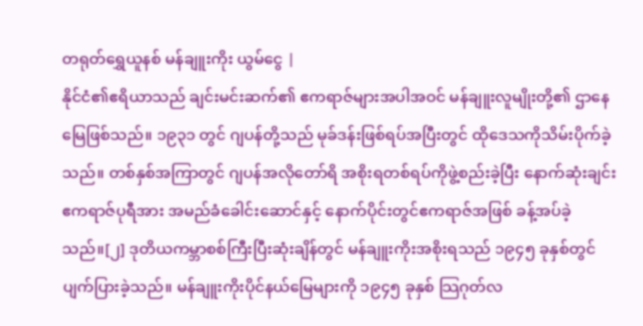တရုတ်ရွှေယူနစ် မန်ချူးကိုး ယွမ်ငွေ |
နိုင်ငံ၏ဧရိယာသည် ချင်းမင်းဆက်၏ ဧကရာဇ်များအပါအဝင် မန်ချူးလူမျိုးတို့၏ ဌာနေမြေဖြစ်သည်။ ၁၉၃၁ တွင် ဂျပန်တို့သည် မုခ်ဒန်းဖြစ်ရပ်အပြီးတွင် ထိုဒေသကိုသိမ်းပိုက်ခဲ့သည်။ တစ်နှစ်အကြာတွင် ဂျပန်အလိုတော်ရိ အစိုးရတစ်ရပ်ကိုဖွဲ့စည်းခဲ့ပြီး နောက်ဆုံးချင်းဧကရာဇ်ပုရီအား အမည်ခံခေါင်းဆောင်နှင့် နောက်ပိုင်းတွင်ဧကရာဇ်အဖြစ် ခန့်အပ်ခဲ့သည်။[၂] ဒုတိယကမ္ဘာစစ်ကြီးပြီးဆုံးချိန်တွင် မန်ချူးကိုးအစိုးရသည် ၁၉၄၅ ခုနှစ်တွင် ပျက်ပြားခဲ့သည်။ မန်ချူးကိုးပိုင်နယ်မြေများကို ၁၉၄၅ ခုနှစ် သြဂုတ်လ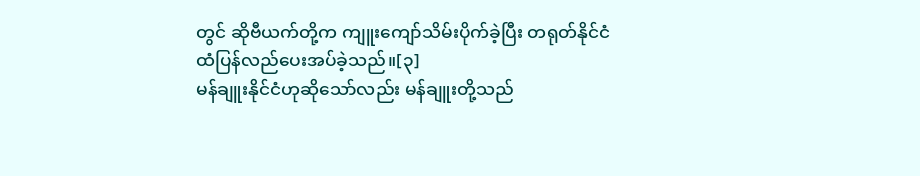တွင် ဆိုဗီယက်တို့က ကျူးကျော်သိမ်းပိုက်ခဲ့ပြီး တရုတ်နိုင်ငံထံပြန်လည်ပေးအပ်ခဲ့သည်။[၃]
မန်ချူးနိုင်ငံဟုဆိုသော်လည်း မန်ချူးတို့သည်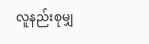လူနည်းစုမျှ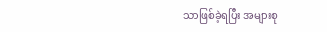သာဖြစ်ခဲ့ရပြီး အများစု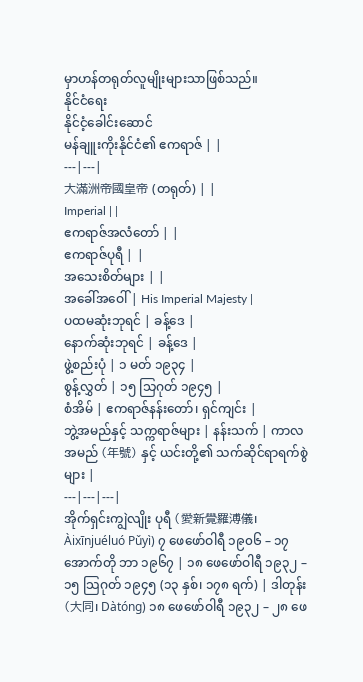မှာဟန်တရုတ်လူမျိုးများသာဖြစ်သည်။
နိုင်ငံရေး
နိုင်ငံ့ခေါင်းဆောင်
မန်ချူးကိုးနိုင်ငံ၏ ဧကရာဇ် | |
---|---|
大滿洲帝國皇帝 (တရုတ်) | |
Imperial | |
ဧကရာဇ်အလံတော် | |
ဧကရာဇ်ပုရီ | |
အသေးစိတ်များ | |
အခေါ်အဝေါ် | His Imperial Majesty |
ပထမဆုံးဘုရင် | ခန့်ဒေ |
နောက်ဆုံးဘုရင် | ခန့်ဒေ |
ဖွဲ့စည်းပုံ | ၁ မတ် ၁၉၃၄ |
စွန့်လွှတ် | ၁၅ သြဂုတ် ၁၉၄၅ |
စံအိမ် | ဧကရာဇ်နန်းတော်၊ ရှင်ကျင်း |
ဘွဲ့အမည်နှင့် သက္ကရာဇ်များ | နန်းသက် | ကာလအမည် (年號) နှင့် ယင်းတို့၏ သက်ဆိုင်ရာရက်စွဲများ |
---|---|---|
အိုက်ရှင်းကျွဲလျိုး ပုရီ (愛新覺羅溥儀၊ Àixīnjuéluó Pǔyì) ၇ ဖေဖော်ဝါရီ ၁၉၀၆ – ၁၇ အောက်တို ဘာ ၁၉၆၇ | ၁၈ ဖေဖော်ဝါရီ ၁၉၃၂ – ၁၅ သြဂုတ် ၁၉၄၅ (၁၃ နှစ်၊ ၁၇၈ ရက်) | ဒါတုန်း (大同၊ Dàtóng) ၁၈ ဖေဖော်ဝါရီ ၁၉၃၂ – ၂၈ ဖေ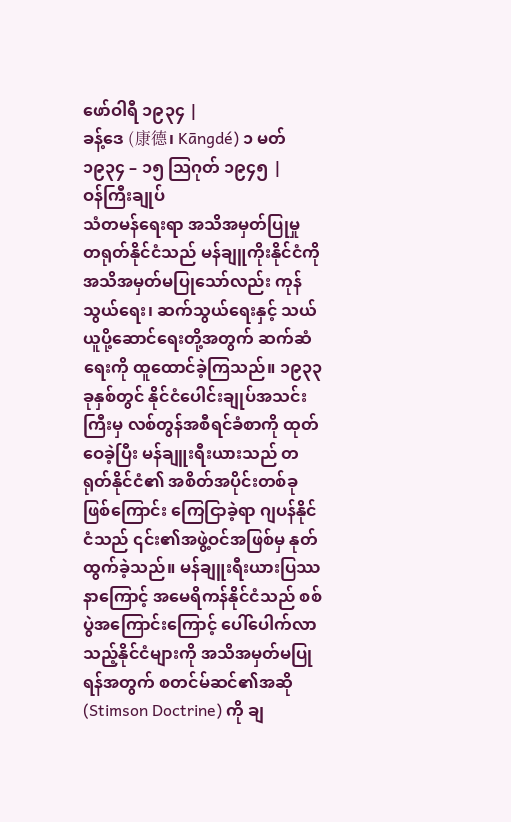ဖော်ဝါရီ ၁၉၃၄ |
ခန့်ဒေ (康德၊ Kāngdé) ၁ မတ် ၁၉၃၄ – ၁၅ သြဂုတ် ၁၉၄၅ |
ဝန်ကြီးချုပ်
သံတမန်ရေးရာ အသိအမှတ်ပြုမှု
တရုတ်နိုင်ငံသည် မန်ချူကိုးနိုင်ငံကို အသိအမှတ်မပြုသော်လည်း ကုန်သွယ်ရေး၊ ဆက်သွယ်ရေးနှင့် သယ်ယူပို့ဆောင်ရေးတို့အတွက် ဆက်ဆံရေးကို ထူထောင်ခဲ့ကြသည်။ ၁၉၃၃ ခုနှစ်တွင် နိုင်ငံပေါင်းချုပ်အသင်းကြီးမှ လစ်တွန်အစီရင်ခံစာကို ထုတ်ဝေခဲ့ပြီး မန်ချူးရီးယားသည် တရုတ်နိုင်ငံ၏ အစိတ်အပိုင်းတစ်ခုဖြစ်ကြောင်း ကြေငြာခဲ့ရာ ဂျပန်နိုင်ငံသည် ၎င်း၏အဖွဲ့ဝင်အဖြစ်မှ နုတ်ထွက်ခဲ့သည်။ မန်ချူးရီးယားပြဿနာကြောင့် အမေရိကန်နိုင်ငံသည် စစ်ပွဲအကြောင်းကြောင့် ပေါ်ပေါက်လာသည့်နိုင်ငံများကို အသိအမှတ်မပြုရန်အတွက် စတင်မ်ဆင်၏အဆို (Stimson Doctrine) ကို ချ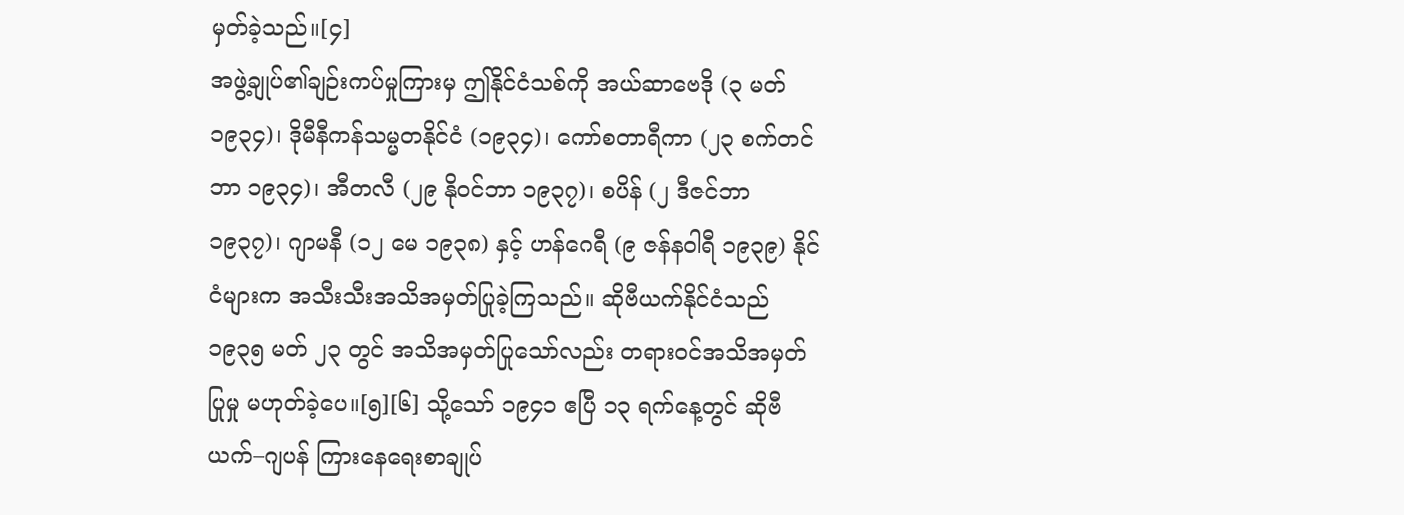မှတ်ခဲ့သည်။[၄]
အဖွဲ့ချုပ်၏ချဉ်းကပ်မှုကြားမှ ဤနိုင်ငံသစ်ကို အယ်ဆာဗေဒို (၃ မတ် ၁၉၃၄)၊ ဒိုမီနီကန်သမ္မတနိုင်ငံ (၁၉၃၄)၊ ကော်စတာရီကာ (၂၃ စက်တင်ဘာ ၁၉၃၄)၊ အီတလီ (၂၉ နိုဝင်ဘာ ၁၉၃၇)၊ စပိန် (၂ ဒီဇင်ဘာ ၁၉၃၇)၊ ဂျာမနီ (၁၂ မေ ၁၉၃၈) နှင့် ဟန်ဂေရီ (၉ ဇန်နဝါရီ ၁၉၃၉) နိုင်ငံများက အသီးသီးအသိအမှတ်ပြုခဲ့ကြသည်။ ဆိုဗီယက်နိုင်ငံသည် ၁၉၃၅ မတ် ၂၃ တွင် အသိအမှတ်ပြုသော်လည်း တရားဝင်အသိအမှတ်ပြုမှု မဟုတ်ခဲ့ပေ။[၅][၆] သို့သော် ၁၉၄၁ ဧပြီ ၁၃ ရက်နေ့တွင် ဆိုဗီယက်–ဂျပန် ကြားနေရေးစာချုပ်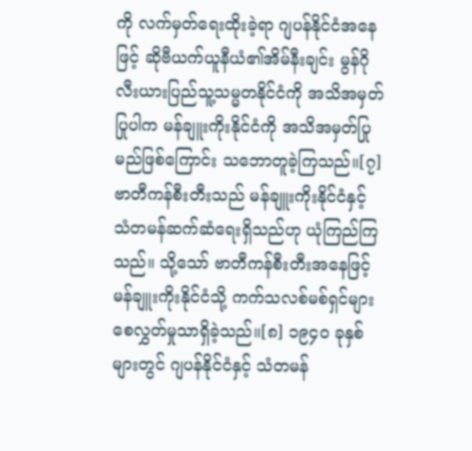ကို လက်မှတ်ရေးထိုးခဲ့ရာ ဂျပန်နိုင်ငံအနေဖြင့် ဆိုဗီယက်ယူနီယံ၏အိမ်နီးချင်း မွန်ဂိုလီးယားပြည်သူ့သမ္မတနိုင်ငံကို အသိအမှတ်ပြုပါက မန်ချူးကိုးနိုင်ငံကို အသိအမှတ်ပြုမည်ဖြစ်ကြောင်း သဘောတူခဲ့ကြသည်။[၇] ဗာတီကန်စီးတီးသည် မန်ချူးကိုးနိုင်ငံနှင့် သံတမန်ဆက်ဆံရေးရှိသည်ဟု ယုံကြည်ကြသည်။ သို့သော် ဗာတီကန်စီးတီးအနေဖြင့် မန်ချူးကိုးနိုင်ငံသို့ ကက်သလစ်မစ်ရှင်များ စေလွှတ်မှုသာရှိခဲ့သည်။[၈] ၁၉၄၀ ခုနှစ်များတွင် ဂျပန်နိုင်ငံနှင့် သံတမန်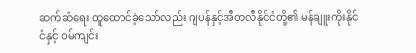ဆက်ဆံရေး ထူထောင်ခဲ့သော်လည်း ဂျပန်နှင့်အီတလီနိုင်ငံတို့၏ မန်ချူးကိုးနိုင်ငံနှင့် ဝမ်ကျင်း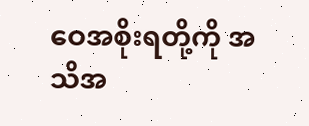ဝေအစိုးရတို့ကို အသိအ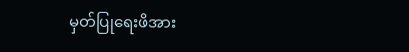မှတ်ပြုရေးဖိအား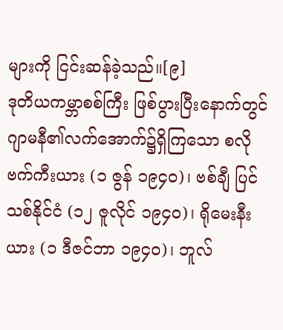များကို ငြင်းဆန်ခဲ့သည်။[၉]
ဒုတိယကမ္ဘာစစ်ကြီး ဖြစ်ပွားပြီးနောက်တွင် ဂျာမနီ၏လက်အောက်၌ရှိကြသော စလိုဗက်ကီးယား (၁ ဇွန် ၁၉၄၀)၊ ဗစ်ချီ ပြင်သစ်နိုင်ငံ (၁၂ ဇူလိုင် ၁၉၄၀)၊ ရိုမေးနီးယား (၁ ဒီဇင်ဘာ ၁၉၄၀)၊ ဘူလ်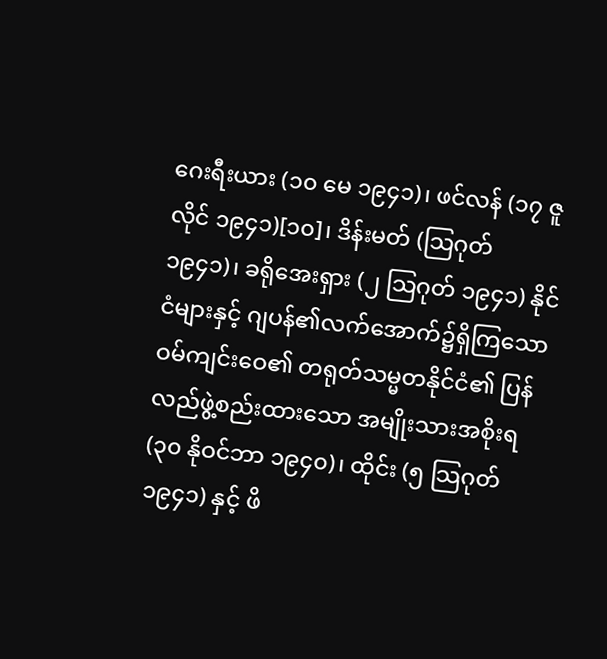ဂေးရီးယား (၁၀ မေ ၁၉၄၁)၊ ဖင်လန် (၁၇ ဇူလိုင် ၁၉၄၁)[၁၀]၊ ဒိန်းမတ် (သြဂုတ် ၁၉၄၁)၊ ခရိုအေးရှား (၂ သြဂုတ် ၁၉၄၁) နိုင်ငံများနှင့် ဂျပန်၏လက်အောက်၌ရှိကြသော ဝမ်ကျင်းဝေ၏ တရုတ်သမ္မတနိုင်ငံ၏ ပြန်လည်ဖွဲ့စည်းထားသော အမျိုးသားအစိုးရ (၃၀ နိုဝင်ဘာ ၁၉၄၀)၊ ထိုင်း (၅ သြဂုတ် ၁၉၄၁) နှင့် ဖိ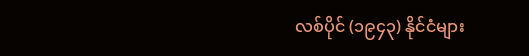လစ်ပိုင် (၁၉၄၃) နိုင်ငံများ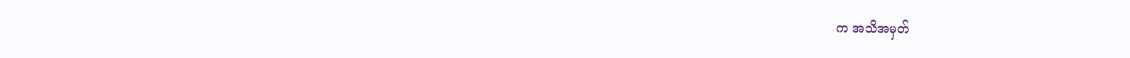က အသိအမှတ်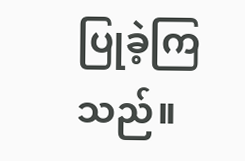ပြုခဲ့ကြသည်။